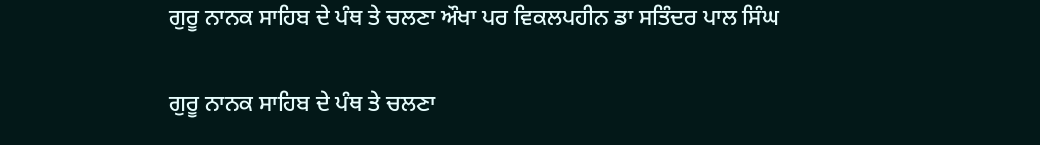ਗੁਰੂ ਨਾਨਕ ਸਾਹਿਬ ਦੇ ਪੰਥ ਤੇ ਚਲਣਾ ਔਖਾ ਪਰ ਵਿਕਲਪਹੀਨ ਡਾ ਸਤਿੰਦਰ ਪਾਲ ਸਿੰਘ

ਗੁਰੂ ਨਾਨਕ ਸਾਹਿਬ ਦੇ ਪੰਥ ਤੇ ਚਲਣਾ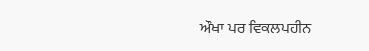ਔਖਾ ਪਰ ਵਿਕਲਪਹੀਨ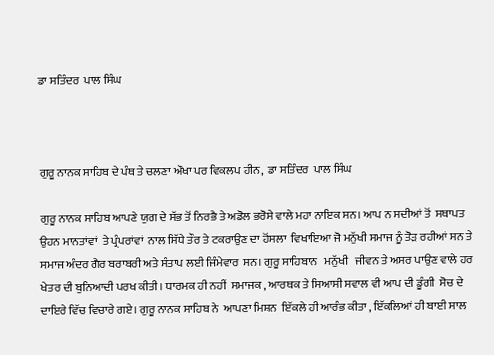ਡਾ ਸਤਿੰਦਰ  ਪਾਲ ਸਿੰਘ



ਗੁਰੂ ਨਾਨਕ ਸਾਹਿਬ ਦੇ ਪੰਥ ਤੇ ਚਲਣਾ ਔਖਾ ਪਰ ਵਿਕਲਪ ਹੀਨ,  ਡਾ ਸਤਿੰਦਰ  ਪਾਲ ਸਿੰਘ

ਗੁਰੂ ਨਾਨਕ ਸਾਹਿਬ ਆਪਣੇ ਯੁਗ ਦੇ ਸੱਭ ਤੋਂ ਨਿਰਭੈ ਤੇ ਅਡੋਲ ਭਰੋਸੇ ਵਾਲੇ ਮਹਾ ਨਾਇਕ ਸਨ। ਆਪ ਨ ਸਦੀਆਂ ਤੋਂ  ਸਥਾਪਤ ਉਹਨ ਮਾਨਤਾਂਵਾਂ  ਤੇ ਪ੍ਰੰਪਰਾਂਵਾਂ  ਨਾਲ ਸਿੱਧੇ ਤੌਰ ਤੇ ਟਕਰਾਉਣ ਦਾ ਹੋਂਸਲਾ  ਵਿਖਾਇਆ ਜੋ ਮਨੁੱਖੀ ਸਮਾਜ ਨੂੰ ਤੋੜ ਰਹੀਆਂ ਸਨ ਤੇ ਸਮਾਜ ਅੰਦਰ ਗੈਰ ਬਰਾਬਰੀ ਅਤੇ ਸੰਤਾਪ ਲਈ ਜਿੰਮੇਵਾਰ  ਸਨ। ਗੁਰੂ ਸਾਹਿਬਾਨ   ਮਨੁੱਖੀ   ਜੀਵਨ ਤੇ ਅਸਰ ਪਾਉਣ ਵਾਲੇ ਹਰ ਖੇਤਰ ਦੀ ਬੁਨਿਆਦੀ ਪਰਖ ਕੀਤੀ। ਧਾਰਮਕ ਹੀ ਨਹੀਂ  ਸਮਾਜਕ , ਆਰਥਕ ਤੇ ਸਿਆਸੀ ਸਵਾਲ ਵੀ ਆਪ ਦੀ ਡੂੰਗੀ  ਸੋਚ ਦੇ ਦਾਇਰੇ ਵਿੱਚ ਵਿਚਾਰੇ ਗਏ। ਗੁਰੂ ਨਾਨਕ ਸਾਹਿਬ ਨੇ  ਆਪਣਾ ਮਿਸ਼ਨ  ਇੱਕਲੇ ਹੀ ਆਰੰਭ ਕੀਤਾ , ਇੱਕਲਿਆਂ ਹੀ ਬਾਈ ਸਾਲ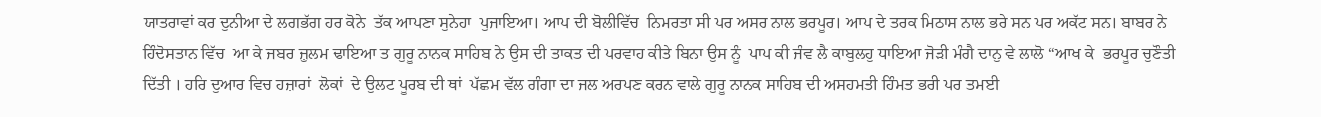ਯਾਤਰਾਵਾਂ ਕਰ ਦੁਨੀਆ ਦੇ ਲਗਭੱਗ ਹਰ ਕੋਨੇ  ਤੱਕ ਆਪਣਾ ਸੁਨੇਹਾ  ਪੁਜਾਇਆ। ਆਪ ਦੀ ਬੋਲੀਵਿੱਚ  ਨਿਮਰਤਾ ਸੀ ਪਰ ਅਸਰ ਨਾਲ ਭਰਪੂਰ। ਆਪ ਦੇ ਤਰਕ ਮਿਠਾਸ ਨਾਲ ਭਰੇ ਸਨ ਪਰ ਅਕੱਟ ਸਨ। ਬਾਬਰ ਨੇ  ਹਿੰਦੋਸਤਾਨ ਵਿੱਚ  ਆ ਕੇ ਜਬਰ ਜ਼ੁਲਮ ਢਾਇਆ ਤ ਗੁਰੂ ਨਾਨਕ ਸਾਹਿਬ ਨੇ ਉਸ ਦੀ ਤਾਕਤ ਦੀ ਪਰਵਾਹ ਕੀਤੇ ਬਿਨਾ ਉਸ ਨੂੰ  ਪਾਪ ਕੀ ਜੰਵ ਲੈ ਕਾਬੁਲਹੁ ਧਾਇਆ ਜੋੜੀ ਮੰਗੈ ਦਾਨੁ ਵੇ ਲਾਲੋ “ਆਖ ਕੇ  ਭਰਪੂਰ ਚੁਣੌਤੀ ਦਿੱਤੀ । ਹਰਿ ਦੁਆਰ ਵਿਚ ਹਜ਼ਾਰਾਂ  ਲੋਕਾਂ  ਦੇ ਉਲਟ ਪੂਰਬ ਦੀ ਥਾਂ  ਪੱਛਮ ਵੱਲ ਗੰਗਾ ਦਾ ਜਲ ਅਰਪਣ ਕਰਨ ਵਾਲੇ ਗੁਰੂ ਨਾਨਕ ਸਾਹਿਬ ਦੀ ਅਸਹਮਤੀ ਹਿੰਮਤ ਭਰੀ ਪਰ ਤਮਈ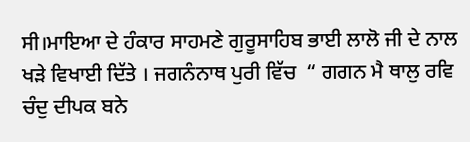ਸੀ।ਮਾਇਆ ਦੇ ਹੰਕਾਰ ਸਾਹਮਣੇ ਗੁਰੂਸਾਹਿਬ ਭਾਈ ਲਾਲੋ ਜੀ ਦੇ ਨਾਲ ਖੜੇ ਵਿਖਾਈ ਦਿੱਤੇ । ਜਗਨੰਨਾਥ ਪੁਰੀ ਵਿੱਚ  “ ਗਗਨ ਮੈ ਥਾਲੁ ਰਵਿ ਚੰਦੁ ਦੀਪਕ ਬਨੇ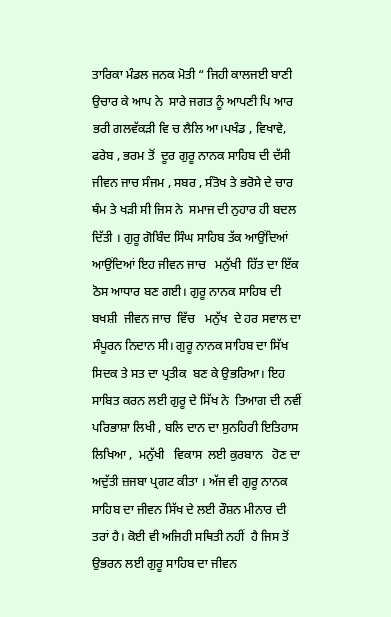ਤਾਰਿਕਾ ਮੰਡਲ ਜਨਕ ਮੋਤੀ “ ਜਿਹੀ ਕਾਲਜਈ ਬਾਣੀ ਉਚਾਰ ਕੇ ਆਪ ਨੇ  ਸਾਰੇ ਜਗਤ ਨੂੰ ਆਪਣੀ ਪਿ ਆਰ ਭਰੀ ਗਲਵੱਕੜੀ ਵਿ ਚ ਲੈਲਿ ਆ।ਪਖੰਡ , ਵਿਖਾਵੇ, ਫਰੇਬ , ਭਰਮ ਤੋਂ  ਦੂਰ ਗੁਰੂ ਨਾਨਕ ਸਾਹਿਬ ਦੀ ਦੱਸੀ ਜੀਵਨ ਜਾਚ ਸੰਜਮ , ਸਬਰ , ਸੰਤੋਖ ਤੇ ਭਰੋਸੇ ਦੇ ਚਾਰ ਥੰਮ ਤੇ ਖੜੀ ਸੀ ਜਿਸ ਨੇ  ਸਮਾਜ ਦੀ ਨੁਹਾਰ ਹੀ ਬਦਲ ਦਿੱਤੀ । ਗੁਰੂ ਗੋਬਿੰਦ ਸਿੰਘ ਸਾਹਿਬ ਤੱਕ ਆਉਂਦਿਆਂ ਆਉਂਦਿਆਂ ਇਹ ਜੀਵਨ ਜਾਚ   ਮਨੁੱਖੀ  ਹਿੱਤ ਦਾ ਇੱਕ ਠੋਸ ਆਧਾਰ ਬਣ ਗਈ। ਗੁਰੂ ਨਾਨਕ ਸਾਹਿਬ ਦੀ ਬਖਸ਼ੀ  ਜੀਵਨ ਜਾਚ  ਵਿੱਚ   ਮਨੁੱਖ  ਦੇ ਹਰ ਸਵਾਲ ਦਾ ਸੰਪੂਰਨ ਨਿਦਾਨ ਸੀ। ਗੁਰੂ ਨਾਨਕ ਸਾਹਿਬ ਦਾ ਸਿੱਖ ਸਿਦਕ ਤੇ ਸਤ ਦਾ ਪ੍ਰਤੀਕ  ਬਣ ਕੇ ਉਭਰਿਆ। ਇਹ ਸਾਬਿਤ ਕਰਨ ਲਈ ਗੁਰੂ ਦੇ ਸਿੱਖ ਨੇ  ਤਿਆਗ ਦੀ ਨਵੀਂ ਪਰਿਭਾਸ਼ਾ ਲਿਖੀ , ਬਲਿ ਦਾਨ ਦਾ ਸੁਨਹਿਰੀ ਇਤਿਹਾਸ ਲਿਖਿਆ ,  ਮਨੁੱਖੀ   ਵਿਕਾਸ  ਲਈ ਕੁਰਬਾਨ   ਹੋਣ ਦਾ ਅਦੁੱਤੀ ਜ਼ਜਬਾ ਪ੍ਰਗਟ ਕੀਤਾ । ਅੱਜ ਵੀ ਗੁਰੂ ਨਾਨਕ ਸਾਹਿਬ ਦਾ ਜੀਵਨ ਸਿੱਖ ਦੇ ਲਈ ਰੌਸ਼ਨ ਮੀਨਾਰ ਦੀ ਤਰਾਂ ਹੈ। ਕੋਈ ਵੀ ਅਜਿਹੀ ਸਥਿਤੀ ਨਹੀਂ  ਹੈ ਜਿਸ ਤੋਂ ਉਭਰਨ ਲਈ ਗੁਰੂ ਸਾਹਿਬ ਦਾ ਜੀਵਨ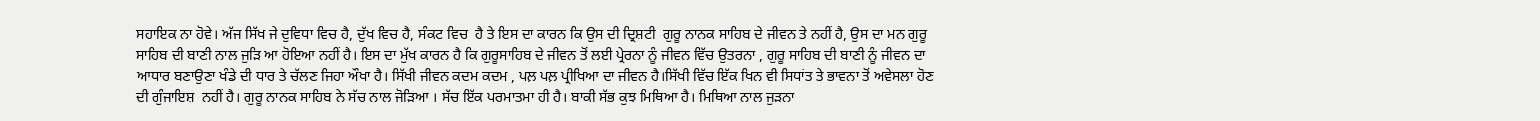ਸਹਾਇਕ ਨਾ ਹੋਵੇ। ਅੱਜ ਸਿੱਖ ਜੇ ਦੁਵਿਧਾ ਵਿਚ ਹੈ, ਦੁੱਖ ਵਿਚ ਹੈ, ਸੰਕਟ ਵਿਚ  ਹੈ ਤੇ ਇਸ ਦਾ ਕਾਰਨ ਕਿ ਉਸ ਦੀ ਦ੍ਰਿਸ਼ਟੀ  ਗੁਰੂ ਨਾਨਕ ਸਾਹਿਬ ਦੇ ਜੀਵਨ ਤੇ ਨਹੀਂ ਹੈ, ਉਸ ਦਾ ਮਨ ਗੁਰੂ ਸਾਹਿਬ ਦੀ ਬਾਣੀ ਨਾਲ ਜੁੜਿ ਆ ਹੋਇਆ ਨਹੀਂ ਹੈ। ਇਸ ਦਾ ਮੁੱਖ ਕਾਰਨ ਹੈ ਕਿ ਗੁਰੂਸਾਹਿਬ ਦੇ ਜੀਵਨ ਤੋਂ ਲਈ ਪ੍ਰੇਰਨਾ ਨੂੰ ਜੀਵਨ ਵਿੱਚ ਉਤਰਨਾ , ਗੁਰੂ ਸਾਹਿਬ ਦੀ ਬਾਣੀ ਨੂੰ ਜੀਵਨ ਦਾ ਆਧਾਰ ਬਣਾਉਣਾ ਖੰਡੇ ਦੀ ਧਾਰ ਤੇ ਚੱਲਣ ਜਿਹਾ ਔਖਾ ਹੈ। ਸਿੱਖੀ ਜੀਵਨ ਕਦਮ ਕਦਮ , ਪਲ਼ ਪਲ਼ ਪ੍ਰੀਖਿਆ ਦਾ ਜੀਵਨ ਹੈ।ਸਿੱਖੀ ਵਿੱਚ ਇੱਕ ਖਿਨ ਵੀ ਸਿਧਾਂਤ ਤੇ ਭਾਵਨਾ ਤੋਂ ਅਵੇਸਲਾ ਹੋਣ ਦੀ ਗੁੰਜਾਇਸ਼  ਨਹੀਂ ਹੈ। ਗੁਰੂ ਨਾਨਕ ਸਾਹਿਬ ਨੇ ਸੱਚ ਨਾਲ ਜੋੜਿਆ । ਸੱਚ ਇੱਕ ਪਰਮਾਤਮਾ ਹੀ ਹੈ। ਬਾਕੀ ਸੱਭ ਕੁਝ ਮਿਥਿਆ ਹੈ। ਮਿਥਿਆ ਨਾਲ ਜੁੜਨਾ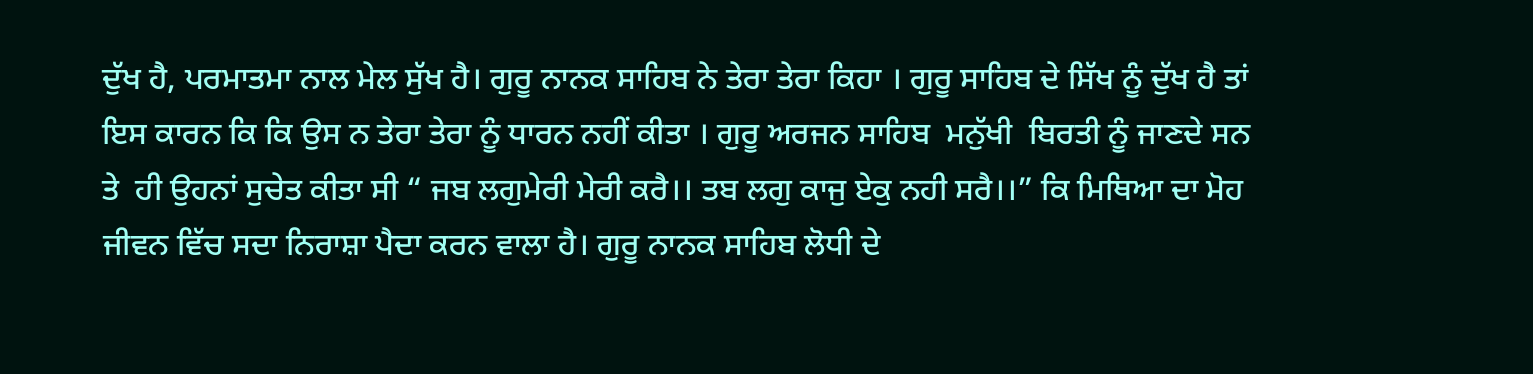ਦੁੱਖ ਹੈ, ਪਰਮਾਤਮਾ ਨਾਲ ਮੇਲ ਸੁੱਖ ਹੈ। ਗੁਰੂ ਨਾਨਕ ਸਾਹਿਬ ਨੇ ਤੇਰਾ ਤੇਰਾ ਕਿਹਾ । ਗੁਰੂ ਸਾਹਿਬ ਦੇ ਸਿੱਖ ਨੂੰ ਦੁੱਖ ਹੈ ਤਾਂ ਇਸ ਕਾਰਨ ਕਿ ਕਿ ਉਸ ਨ ਤੇਰਾ ਤੇਰਾ ਨੂੰ ਧਾਰਨ ਨਹੀਂ ਕੀਤਾ । ਗੁਰੂ ਅਰਜਨ ਸਾਹਿਬ  ਮਨੁੱਖੀ  ਬਿਰਤੀ ਨੂੰ ਜਾਣਦੇ ਸਨ ਤੇ  ਹੀ ਉਹਨਾਂ ਸੁਚੇਤ ਕੀਤਾ ਸੀ “ ਜਬ ਲਗੁਮੇਰੀ ਮੇਰੀ ਕਰੈ।। ਤਬ ਲਗੁ ਕਾਜੁ ਏਕੁ ਨਹੀ ਸਰੈ।।” ਕਿ ਮਿਥਿਆ ਦਾ ਮੋਹ ਜੀਵਨ ਵਿੱਚ ਸਦਾ ਨਿਰਾਸ਼ਾ ਪੈਦਾ ਕਰਨ ਵਾਲਾ ਹੈ। ਗੁਰੂ ਨਾਨਕ ਸਾਹਿਬ ਲੋਧੀ ਦੇ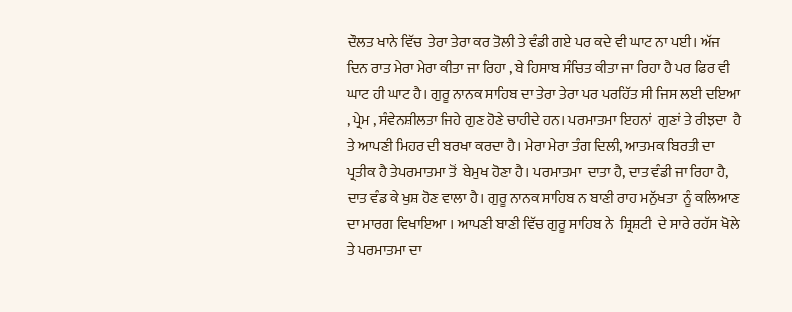ਦੌਲਤ ਖਾਨੇ ਵਿੱਚ  ਤੇਰਾ ਤੇਰਾ ਕਰ ਤੋਲੀ ਤੇ ਵੰਡੀ ਗਏ ਪਰ ਕਦੇ ਵੀ ਘਾਟ ਨਾ ਪਈ। ਅੱਜ ਦਿਨ ਰਾਤ ਮੇਰਾ ਮੇਰਾ ਕੀਤਾ ਜਾ ਰਿਹਾ , ਬੇ ਹਿਸਾਬ ਸੰਚਿਤ ਕੀਤਾ ਜਾ ਰਿਹਾ ਹੈ ਪਰ ਫਿਰ ਵੀ ਘਾਟ ਹੀ ਘਾਟ ਹੈ। ਗੁਰੂ ਨਾਨਕ ਸਾਹਿਬ ਦਾ ਤੇਰਾ ਤੇਰਾ ਪਰ ਪਰਹਿੱਤ ਸੀ ਜਿਸ ਲਈ ਦਇਆ , ਪ੍ਰੇਮ , ਸੰਵੇਨਸ਼ੀਲਤਾ ਜਿਹੇ ਗੁਣ ਹੋਣੇ ਚਾਹੀਦੇ ਹਨ। ਪਰਮਾਤਮਾ ਇਹਨਾਂ  ਗੁਣਾਂ ਤੇ ਰੀਝਦਾ  ਹੈ ਤੇ ਆਪਣੀ ਮਿਹਰ ਦੀ ਬਰਖਾ ਕਰਦਾ ਹੈ। ਮੇਰਾ ਮੇਰਾ ਤੰਗ ਦਿਲੀ, ਆਤਮਕ ਬਿਰਤੀ ਦਾ ਪ੍ਰਤੀਕ ਹੈ ਤੇਪਰਮਾਤਮਾ ਤੋਂ  ਬੇਮੁਖ ਹੋਣਾ ਹੈ। ਪਰਮਾਤਮਾ  ਦਾਤਾ ਹੈ, ਦਾਤ ਵੰਡੀ ਜਾ ਰਿਹਾ ਹੈ, ਦਾਤ ਵੰਡ ਕੇ ਖੁਸ਼ ਹੋਣ ਵਾਲਾ ਹੈ। ਗੁਰੂ ਨਾਨਕ ਸਾਹਿਬ ਨ ਬਾਣੀ ਰਾਹ ਮਨੁੱਖਤਾ  ਨੂੰ ਕਲਿਆਣ ਦਾ ਮਾਰਗ ਵਿਖਾਇਆ । ਆਪਣੀ ਬਾਣੀ ਵਿੱਚ ਗੁਰੂ ਸਾਹਿਬ ਨੇ  ਸ਼੍ਰਿਸ਼ਟੀ  ਦੇ ਸਾਰੇ ਰਹੱਸ ਖੋਲੇ ਤੇ ਪਰਮਾਤਮਾ ਦਾ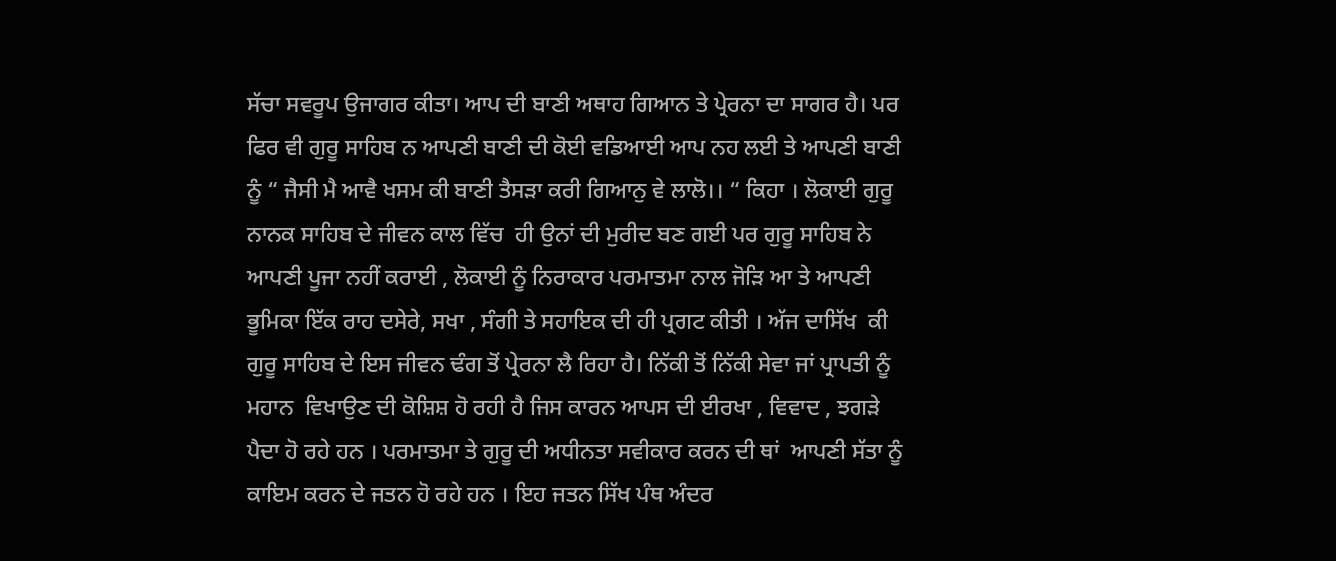ਸੱਚਾ ਸਵਰੂਪ ਉਜਾਗਰ ਕੀਤਾ। ਆਪ ਦੀ ਬਾਣੀ ਅਥਾਹ ਗਿਆਨ ਤੇ ਪ੍ਰੇਰਨਾ ਦਾ ਸਾਗਰ ਹੈ। ਪਰ ਫਿਰ ਵੀ ਗੁਰੂ ਸਾਹਿਬ ਨ ਆਪਣੀ ਬਾਣੀ ਦੀ ਕੋਈ ਵਡਿਆਈ ਆਪ ਨਹ ਲਈ ਤੇ ਆਪਣੀ ਬਾਣੀ ਨੂੰ “ ਜੈਸੀ ਮੈ ਆਵੈ ਖਸਮ ਕੀ ਬਾਣੀ ਤੈਸੜਾ ਕਰੀ ਗਿਆਨੁ ਵੇ ਲਾਲੋ।। “ ਕਿਹਾ । ਲੋਕਾਈ ਗੁਰੂ ਨਾਨਕ ਸਾਹਿਬ ਦੇ ਜੀਵਨ ਕਾਲ ਵਿੱਚ  ਹੀ ਉਨਾਂ ਦੀ ਮੁਰੀਦ ਬਣ ਗਈ ਪਰ ਗੁਰੂ ਸਾਹਿਬ ਨੇ ਆਪਣੀ ਪੂਜਾ ਨਹੀਂ ਕਰਾਈ , ਲੋਕਾਈ ਨੂੰ ਨਿਰਾਕਾਰ ਪਰਮਾਤਮਾ ਨਾਲ ਜੋੜਿ ਆ ਤੇ ਆਪਣੀ ਭੂਮਿਕਾ ਇੱਕ ਰਾਹ ਦਸੇਰੇ, ਸਖਾ , ਸੰਗੀ ਤੇ ਸਹਾਇਕ ਦੀ ਹੀ ਪ੍ਰਗਟ ਕੀਤੀ । ਅੱਜ ਦਾਸਿੱਖ  ਕੀ ਗੁਰੂ ਸਾਹਿਬ ਦੇ ਇਸ ਜੀਵਨ ਢੰਗ ਤੋਂ ਪ੍ਰੇਰਨਾ ਲੈ ਰਿਹਾ ਹੈ। ਨਿੱਕੀ ਤੋਂ ਨਿੱਕੀ ਸੇਵਾ ਜਾਂ ਪ੍ਰਾਪਤੀ ਨੂੰ ਮਹਾਨ  ਵਿਖਾਉਣ ਦੀ ਕੋਸ਼ਿਸ਼ ਹੋ ਰਹੀ ਹੈ ਜਿਸ ਕਾਰਨ ਆਪਸ ਦੀ ਈਰਖਾ , ਵਿਵਾਦ , ਝਗੜੇ ਪੈਦਾ ਹੋ ਰਹੇ ਹਨ । ਪਰਮਾਤਮਾ ਤੇ ਗੁਰੂ ਦੀ ਅਧੀਨਤਾ ਸਵੀਕਾਰ ਕਰਨ ਦੀ ਥਾਂ  ਆਪਣੀ ਸੱਤਾ ਨੂੰ ਕਾਇਮ ਕਰਨ ਦੇ ਜਤਨ ਹੋ ਰਹੇ ਹਨ । ਇਹ ਜਤਨ ਸਿੱਖ ਪੰਥ ਅੰਦਰ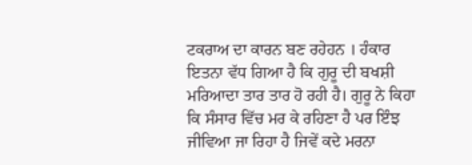ਟਕਰਾਅ ਦਾ ਕਾਰਨ ਬਣ ਰਹੇਹਨ । ਹੰਕਾਰ ਇਤਨਾ ਵੱਧ ਗਿਆ ਹੈ ਕਿ ਗੁਰੂ ਦੀ ਬਖਸ਼ੀ ਮਰਿਆਦਾ ਤਾਰ ਤਾਰ ਹੋ ਰਹੀ ਹੈ। ਗੁਰੂ ਨੇ ਕਿਹਾ ਕਿ ਸੰਸਾਰ ਵਿੱਚ ਮਰ ਕੇ ਰਹਿਣਾ ਹੈ ਪਰ ਇੰਝ ਜੀਵਿਆ ਜਾ ਰਿਹਾ ਹੈ ਜਿਵੇਂ ਕਦੇ ਮਰਨਾ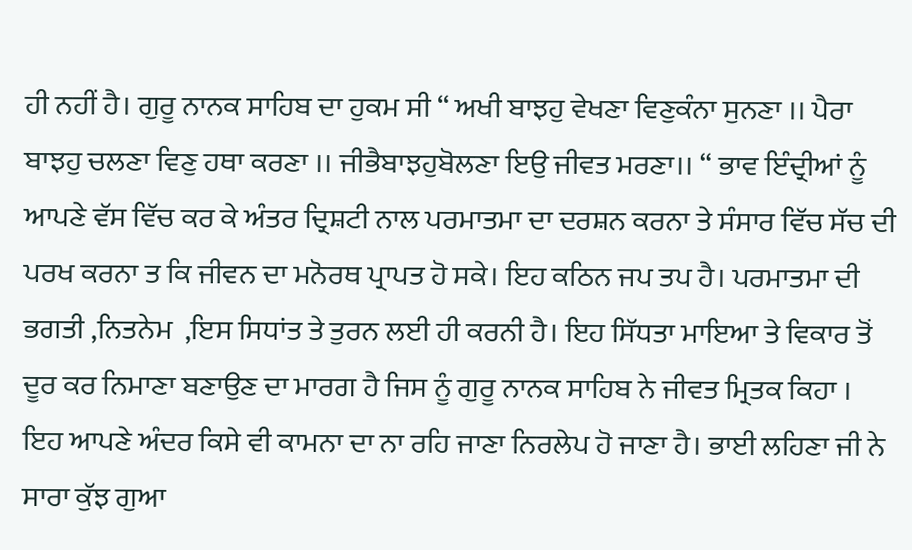ਹੀ ਨਹੀਂ ਹੈ। ਗੁਰੂ ਨਾਨਕ ਸਾਹਿਬ ਦਾ ਹੁਕਮ ਸੀ “ ਅਖੀ ਬਾਝਹੁ ਵੇਖਣਾ ਵਿਣੁਕੰਨਾ ਸੁਨਣਾ ।। ਪੈਰਾ ਬਾਝਹੁ ਚਲਣਾ ਵਿਣੁ ਹਥਾ ਕਰਣਾ ।। ਜੀਭੈਬਾਝਹੁਬੋਲਣਾ ਇਉ ਜੀਵਤ ਮਰਣਾ।। “ ਭਾਵ ਇੰਦ੍ਰੀਆਂ ਨੂੰ ਆਪਣੇ ਵੱਸ ਵਿੱਚ ਕਰ ਕੇ ਅੰਤਰ ਦ੍ਰਿਸ਼ਟੀ ਨਾਲ ਪਰਮਾਤਮਾ ਦਾ ਦਰਸ਼ਨ ਕਰਨਾ ਤੇ ਸੰਸਾਰ ਵਿੱਚ ਸੱਚ ਦੀ ਪਰਖ ਕਰਨਾ ਤ ਕਿ ਜੀਵਨ ਦਾ ਮਨੋਰਥ ਪ੍ਰਾਪਤ ਹੋ ਸਕੇ। ਇਹ ਕਠਿਨ ਜਪ ਤਪ ਹੈ। ਪਰਮਾਤਮਾ ਦੀ ਭਗਤੀ ,ਨਿਤਨੇਮ  ,ਇਸ ਸਿਧਾਂਤ ਤੇ ਤੁਰਨ ਲਈ ਹੀ ਕਰਨੀ ਹੈ। ਇਹ ਸਿੱਧਤਾ ਮਾਇਆ ਤੇ ਵਿਕਾਰ ਤੋਂ  ਦੂਰ ਕਰ ਨਿਮਾਣਾ ਬਣਾਉਣ ਦਾ ਮਾਰਗ ਹੈ ਜਿਸ ਨੂੰ ਗੁਰੂ ਨਾਨਕ ਸਾਹਿਬ ਨੇ ਜੀਵਤ ਮ੍ਰਿਤਕ ਕਿਹਾ । ਇਹ ਆਪਣੇ ਅੰਦਰ ਕਿਸੇ ਵੀ ਕਾਮਨਾ ਦਾ ਨਾ ਰਹਿ ਜਾਣਾ ਨਿਰਲੇਪ ਹੋ ਜਾਣਾ ਹੈ। ਭਾਈ ਲਹਿਣਾ ਜੀ ਨੇ ਸਾਰਾ ਕੁੱਝ ਗੁਆ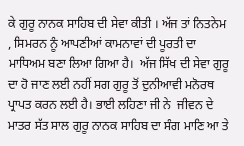ਕੇ ਗੁਰੂ ਨਾਨਕ ਸਾਹਿਬ ਦੀ ਸੇਵਾ ਕੀਤੀ । ਅੱਜ ਤਾਂ ਨਿਤਨੇਮ , ਸਿਮਰਨ ਨੂੰ ਆਪਣੀਆਂ ਕਾਮਨਾਵਾਂ ਦੀ ਪੂਰਤੀ ਦਾ ਮਾਧਿਅਮ ਬਣਾ ਲਿਆ ਗਿਆ ਹੈ।  ਅੱਜ ਸਿੱਖ ਦੀ ਸੇਵਾ ਗੁਰੂ ਦਾ ਹੋ ਜਾਣ ਲਈ ਨਹੀਂ ਸਗ ਗੁਰੂ ਤੋਂ ਦੁਨੀਆਵੀ ਮਨੋਰਥ ਪ੍ਰਾਪਤ ਕਰਨ ਲਈ ਹੈ। ਭਾਈ ਲਹਿਣਾ ਜੀ ਨੇ  ਜੀਵਨ ਦੇ ਮਾਤਰ ਸੱਤ ਸਾਲ ਗੁਰੂ ਨਾਨਕ ਸਾਹਿਬ ਦਾ ਸੰਗ ਮਾਣਿ ਆ ਤੇ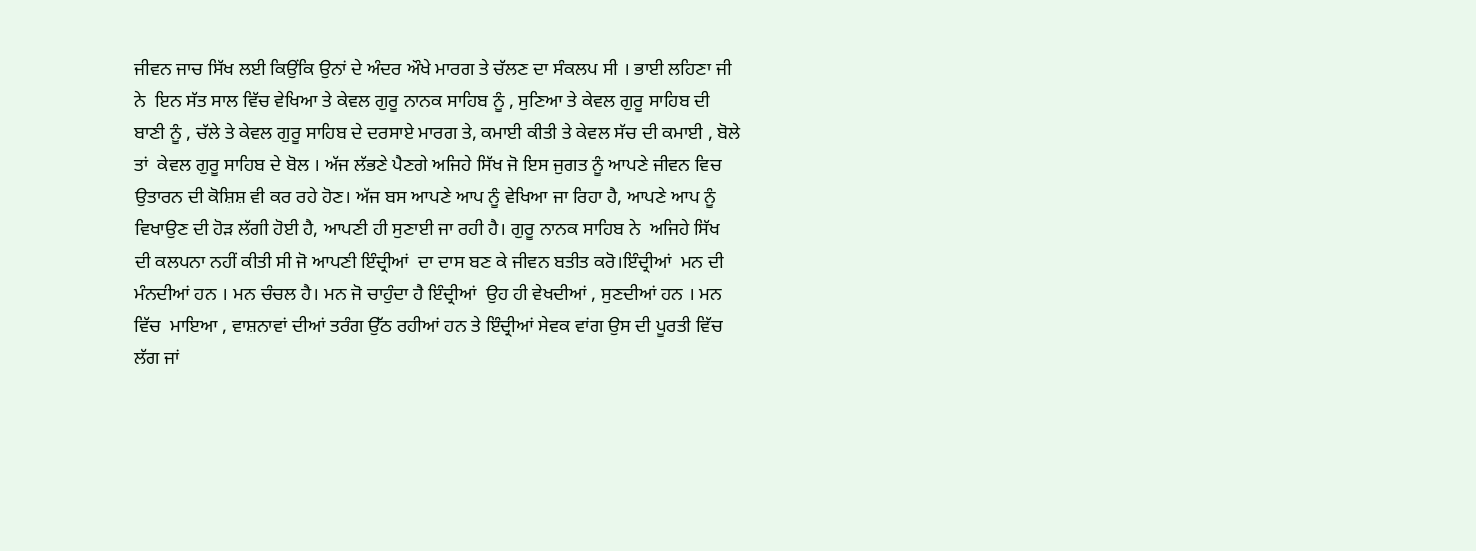ਜੀਵਨ ਜਾਚ ਸਿੱਖ ਲਈ ਕਿਉਂਕਿ ਉਨਾਂ ਦੇ ਅੰਦਰ ਔਖੇ ਮਾਰਗ ਤੇ ਚੱਲਣ ਦਾ ਸੰਕਲਪ ਸੀ । ਭਾਈ ਲਹਿਣਾ ਜੀ ਨੇ  ਇਨ ਸੱਤ ਸਾਲ ਵਿੱਚ ਵੇਖਿਆ ਤੇ ਕੇਵਲ ਗੁਰੂ ਨਾਨਕ ਸਾਹਿਬ ਨੂੰ , ਸੁਣਿਆ ਤੇ ਕੇਵਲ ਗੁਰੂ ਸਾਹਿਬ ਦੀ ਬਾਣੀ ਨੂੰ , ਚੱਲੇ ਤੇ ਕੇਵਲ ਗੁਰੂ ਸਾਹਿਬ ਦੇ ਦਰਸਾਏ ਮਾਰਗ ਤੇ, ਕਮਾਈ ਕੀਤੀ ਤੇ ਕੇਵਲ ਸੱਚ ਦੀ ਕਮਾਈ , ਬੋਲੇ ਤਾਂ  ਕੇਵਲ ਗੁਰੂ ਸਾਹਿਬ ਦੇ ਬੋਲ । ਅੱਜ ਲੱਭਣੇ ਪੈਣਗੇ ਅਜਿਹੇ ਸਿੱਖ ਜੋ ਇਸ ਜੁਗਤ ਨੂੰ ਆਪਣੇ ਜੀਵਨ ਵਿਚ ਉਤਾਰਨ ਦੀ ਕੋਸ਼ਿਸ਼ ਵੀ ਕਰ ਰਹੇ ਹੋਣ। ਅੱਜ ਬਸ ਆਪਣੇ ਆਪ ਨੂੰ ਵੇਖਿਆ ਜਾ ਰਿਹਾ ਹੈ, ਆਪਣੇ ਆਪ ਨੂੰ ਵਿਖਾਉਣ ਦੀ ਹੋੜ ਲੱਗੀ ਹੋਈ ਹੈ, ਆਪਣੀ ਹੀ ਸੁਣਾਈ ਜਾ ਰਹੀ ਹੈ। ਗੁਰੂ ਨਾਨਕ ਸਾਹਿਬ ਨੇ  ਅਜਿਹੇ ਸਿੱਖ  ਦੀ ਕਲਪਨਾ ਨਹੀਂ ਕੀਤੀ ਸੀ ਜੋ ਆਪਣੀ ਇੰਦ੍ਰੀਆਂ  ਦਾ ਦਾਸ ਬਣ ਕੇ ਜੀਵਨ ਬਤੀਤ ਕਰੋ।ਇੰਦ੍ਰੀਆਂ  ਮਨ ਦੀ ਮੰਨਦੀਆਂ ਹਨ । ਮਨ ਚੰਚਲ ਹੈ। ਮਨ ਜੋ ਚਾਹੁੰਦਾ ਹੈ ਇੰਦ੍ਰੀਆਂ  ਉਹ ਹੀ ਵੇਖਦੀਆਂ , ਸੁਣਦੀਆਂ ਹਨ । ਮਨ ਵਿੱਚ  ਮਾਇਆ , ਵਾਸ਼ਨਾਵਾਂ ਦੀਆਂ ਤਰੰਗ ਉੱਠ ਰਹੀਆਂ ਹਨ ਤੇ ਇੰਦ੍ਰੀਆਂ ਸੇਵਕ ਵਾਂਗ ਉਸ ਦੀ ਪੂਰਤੀ ਵਿੱਚ ਲੱਗ ਜਾਂ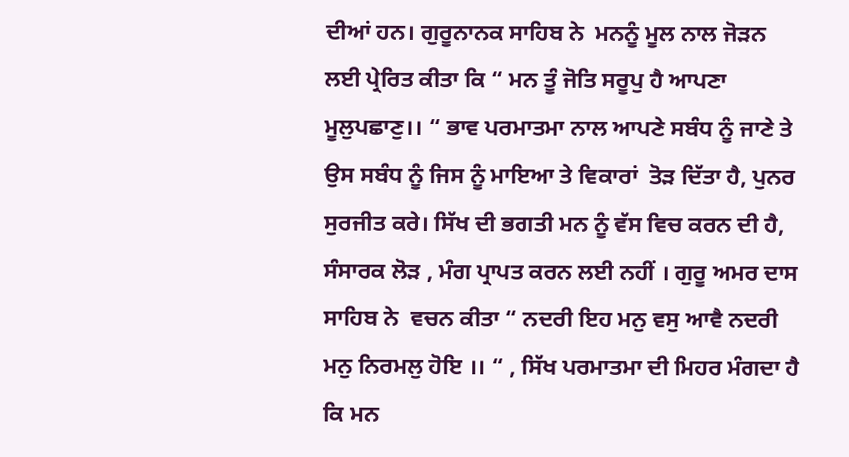ਦੀਆਂ ਹਨ। ਗੁਰੂਨਾਨਕ ਸਾਹਿਬ ਨੇ  ਮਨਨੂੰ ਮੂਲ ਨਾਲ ਜੋੜਨ ਲਈ ਪ੍ਰੇਰਿਤ ਕੀਤਾ ਕਿ “ ਮਨ ਤੂੰ ਜੋਤਿ ਸਰੂਪੁ ਹੈ ਆਪਣਾ ਮੂਲੁਪਛਾਣੁ।। “ ਭਾਵ ਪਰਮਾਤਮਾ ਨਾਲ ਆਪਣੇ ਸਬੰਧ ਨੂੰ ਜਾਣੇ ਤੇ ਉਸ ਸਬੰਧ ਨੂੰ ਜਿਸ ਨੂੰ ਮਾਇਆ ਤੇ ਵਿਕਾਰਾਂ  ਤੋੜ ਦਿੱਤਾ ਹੈ, ਪੁਨਰ ਸੁਰਜੀਤ ਕਰੇ। ਸਿੱਖ ਦੀ ਭਗਤੀ ਮਨ ਨੂੰ ਵੱਸ ਵਿਚ ਕਰਨ ਦੀ ਹੈ, ਸੰਸਾਰਕ ਲੋੜ , ਮੰਗ ਪ੍ਰਾਪਤ ਕਰਨ ਲਈ ਨਹੀਂ । ਗੁਰੂ ਅਮਰ ਦਾਸ ਸਾਹਿਬ ਨੇ  ਵਚਨ ਕੀਤਾ “ ਨਦਰੀ ਇਹ ਮਨੁ ਵਸੁ ਆਵੈ ਨਦਰੀ ਮਨੁ ਨਿਰਮਲੁ ਹੋਇ ।। “ , ਸਿੱਖ ਪਰਮਾਤਮਾ ਦੀ ਮਿਹਰ ਮੰਗਦਾ ਹੈ ਕਿ ਮਨ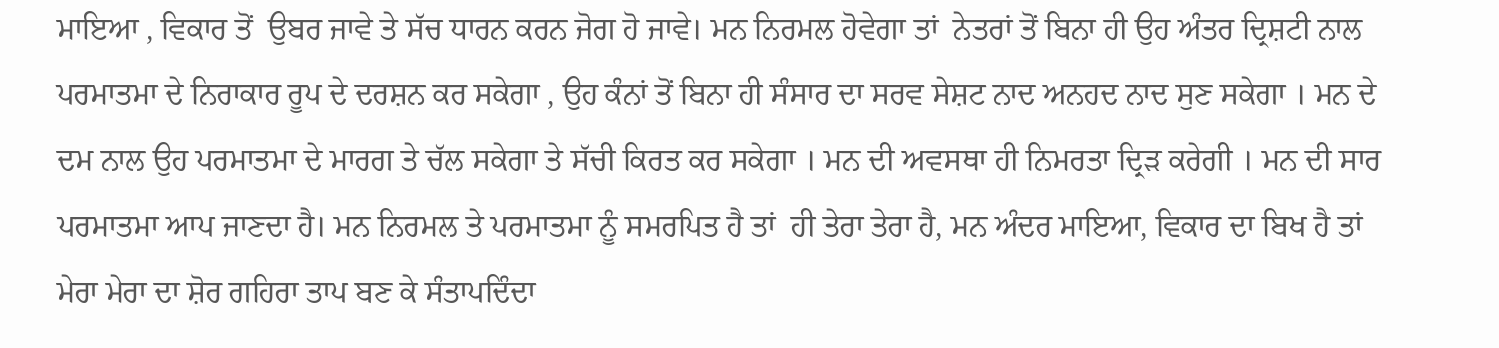ਮਾਇਆ , ਵਿਕਾਰ ਤੋਂ  ਉਬਰ ਜਾਵੇ ਤੇ ਸੱਚ ਧਾਰਨ ਕਰਨ ਜੋਗ ਹੋ ਜਾਵੇ। ਮਨ ਨਿਰਮਲ ਹੋਵੇਗਾ ਤਾਂ  ਨੇਤਰਾਂ ਤੋਂ ਬਿਨਾ ਹੀ ਉਹ ਅੰਤਰ ਦ੍ਰਿਸ਼ਟੀ ਨਾਲ ਪਰਮਾਤਮਾ ਦੇ ਨਿਰਾਕਾਰ ਰੂਪ ਦੇ ਦਰਸ਼ਨ ਕਰ ਸਕੇਗਾ , ਉਹ ਕੰਨਾਂ ਤੋਂ ਬਿਨਾ ਹੀ ਸੰਸਾਰ ਦਾ ਸਰਵ ਸੇਸ਼ਟ ਨਾਦ ਅਨਹਦ ਨਾਦ ਸੁਣ ਸਕੇਗਾ । ਮਨ ਦੇ ਦਮ ਨਾਲ ਉਹ ਪਰਮਾਤਮਾ ਦੇ ਮਾਰਗ ਤੇ ਚੱਲ ਸਕੇਗਾ ਤੇ ਸੱਚੀ ਕਿਰਤ ਕਰ ਸਕੇਗਾ । ਮਨ ਦੀ ਅਵਸਥਾ ਹੀ ਨਿਮਰਤਾ ਦ੍ਰਿੜ ਕਰੇਗੀ । ਮਨ ਦੀ ਸਾਰ ਪਰਮਾਤਮਾ ਆਪ ਜਾਣਦਾ ਹੈ। ਮਨ ਨਿਰਮਲ ਤੇ ਪਰਮਾਤਮਾ ਨੂੰ ਸਮਰਪਿਤ ਹੈ ਤਾਂ  ਹੀ ਤੇਰਾ ਤੇਰਾ ਹੈ, ਮਨ ਅੰਦਰ ਮਾਇਆ, ਵਿਕਾਰ ਦਾ ਬਿਖ ਹੈ ਤਾਂ  ਮੇਰਾ ਮੇਰਾ ਦਾ ਸ਼ੋਰ ਗਹਿਰਾ ਤਾਪ ਬਣ ਕੇ ਸੰਤਾਪਦਿੰਦਾ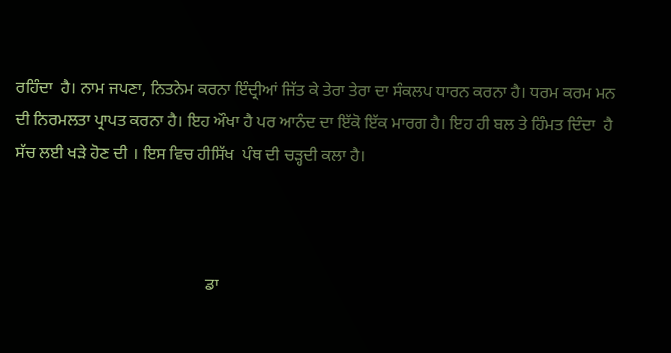ਰਹਿੰਦਾ  ਹੈ। ਨਾਮ ਜਪਣਾ, ਨਿਤਨੇਮ ਕਰਨਾ ਇੰਦ੍ਰੀਆਂ ਜਿੱਤ ਕੇ ਤੇਰਾ ਤੇਰਾ ਦਾ ਸੰਕਲਪ ਧਾਰਨ ਕਰਨਾ ਹੈ। ਧਰਮ ਕਰਮ ਮਨ ਦੀ ਨਿਰਮਲਤਾ ਪ੍ਰਾਪਤ ਕਰਨਾ ਹੈ। ਇਹ ਔਖਾ ਹੈ ਪਰ ਆਨੰਦ ਦਾ ਇੱਕੋ ਇੱਕ ਮਾਰਗ ਹੈ। ਇਹ ਹੀ ਬਲ ਤੇ ਹਿੰਮਤ ਦਿੰਦਾ  ਹੈ ਸੱਚ ਲਈ ਖੜੇ ਹੋਣ ਦੀ । ਇਸ ਵਿਚ ਹੀਸਿੱਖ  ਪੰਥ ਦੀ ਚੜ੍ਹਦੀ ਕਲਾ ਹੈ।



                                              ਡਾ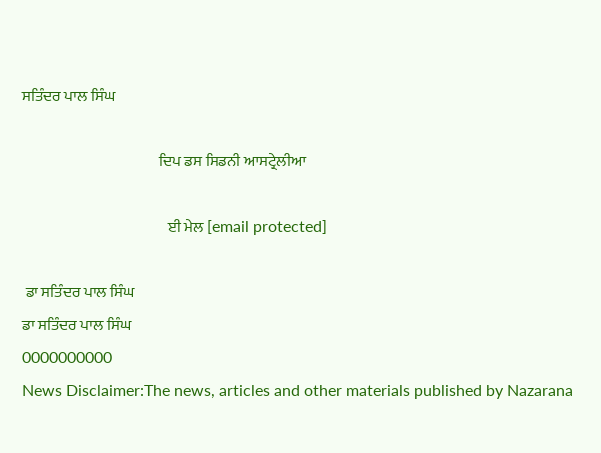ਸਤਿੰਦਰ ਪਾਲ ਸਿੰਘ

                                             ਦਿਪ ਡਸ ਸਿਡਨੀ ਆਸਟ੍ਰੇਲੀਆ

                                                ਈ ਮੇਲ [email protected]

 ਡਾ ਸਤਿੰਦਰ ਪਾਲ ਸਿੰਘ
ਡਾ ਸਤਿੰਦਰ ਪਾਲ ਸਿੰਘ
0000000000
News Disclaimer:The news, articles and other materials published by Nazarana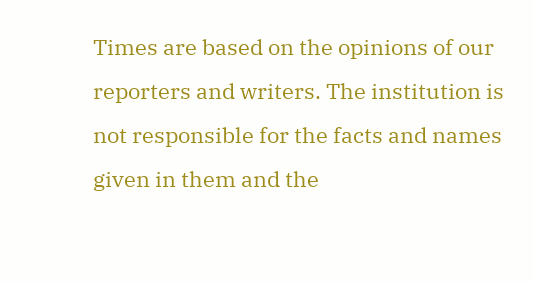Times are based on the opinions of our reporters and writers. The institution is not responsible for the facts and names given in them and the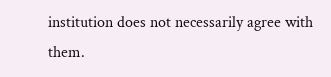institution does not necessarily agree with them.